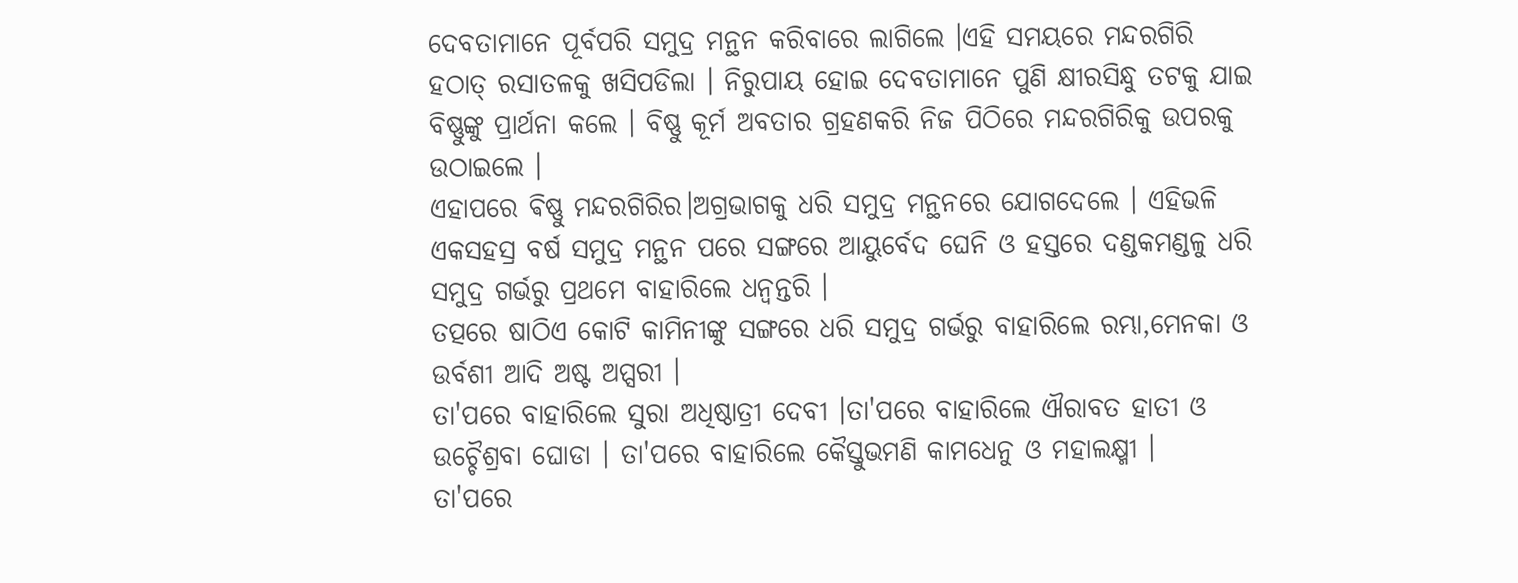ଦେବତାମାନେ ପୂର୍ବପରି ସମୁଦ୍ର ମନ୍ଥନ କରିବାରେ ଲାଗିଲେ ।ଏହି ସମୟରେ ମନ୍ଦରଗିରି ହଠାତ୍ ରସାତଳକୁ ଖସିପଡିଲା । ନିରୁପାୟ ହୋଇ ଦେବତାମାନେ ପୁଣି କ୍ଷୀରସିନ୍ଧୁ ତଟକୁ ଯାଇ ବିଷ୍ଣୁଙ୍କୁ ପ୍ରାର୍ଥନା କଲେ । ବିଷ୍ଣୁ କୂର୍ମ ଅବତାର ଗ୍ରହଣକରି ନିଜ ପିଠିରେ ମନ୍ଦରଗିରିକୁ ଉପରକୁ ଉଠାଇଲେ ।
ଏହାପରେ ଵିଷ୍ଣୁ ମନ୍ଦରଗିରିର।ଅଗ୍ରଭାଗକୁ ଧରି ସମୁଦ୍ର ମନ୍ଥନରେ ଯୋଗଦେଲେ । ଏହିଭଳି ଏକସହସ୍ର ବର୍ଷ ସମୁଦ୍ର ମନ୍ଥନ ପରେ ସଙ୍ଗରେ ଆୟୁର୍ବେଦ ଘେନି ଓ ହସ୍ତରେ ଦଣ୍ଡକମଣ୍ଡଳୁ ଧରି ସମୁଦ୍ର ଗର୍ଭରୁ ପ୍ରଥମେ ବାହାରିଲେ ଧନ୍ବନ୍ତରି ।
ତତ୍ପରେ ଷାଠିଏ କୋଟି କାମିନୀଙ୍କୁ ସଙ୍ଗରେ ଧରି ସମୁଦ୍ର ଗର୍ଭରୁ ବାହାରିଲେ ରମ୍ଭା,ମେନକା ଓ ଉର୍ବଶୀ ଆଦି ଅଷ୍ଟ ଅପ୍ସରୀ ।
ତା'ପରେ ବାହାରିଲେ ସୁରା ଅଧିଷ୍ଠାତ୍ରୀ ଦେବୀ ।ତା'ପରେ ବାହାରିଲେ ଐରାବତ ହାତୀ ଓ ଉଚ୍ଚୈଶ୍ରବା ଘୋଡା । ତା'ପରେ ବାହାରିଲେ କୈସ୍ତୁଭମଣି କାମଧେନୁ ଓ ମହାଲକ୍ଷ୍ମୀ ।
ତା'ପରେ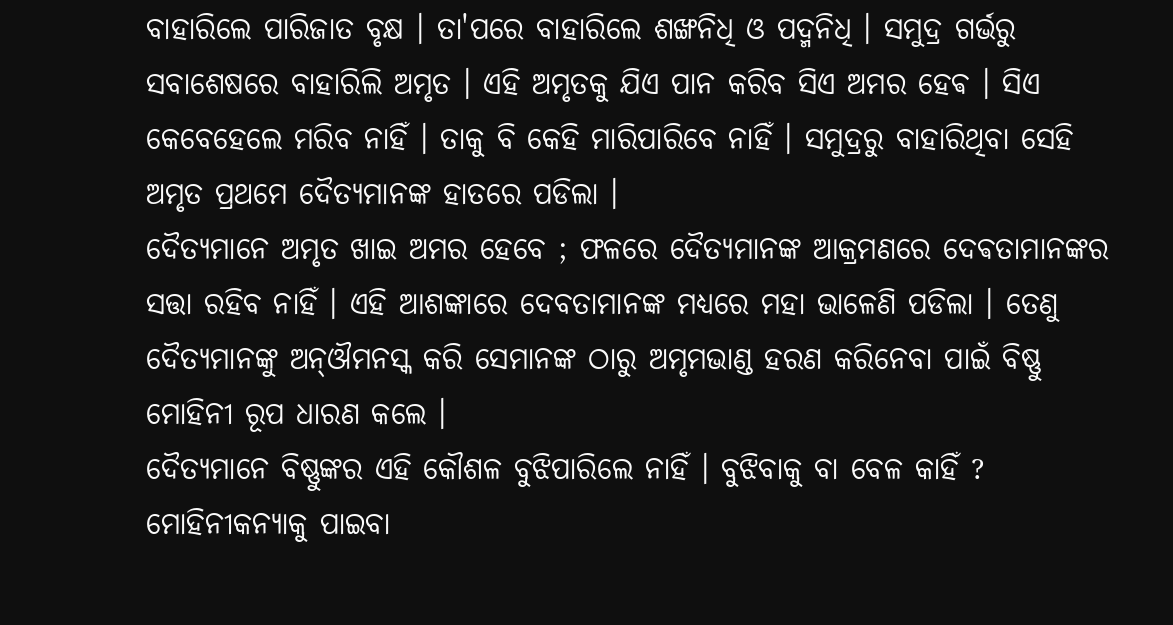ବାହାରିଲେ ପାରିଜାତ ବୃକ୍ଷ । ତା'ପରେ ବାହାରିଲେ ଶଙ୍ଖନିଧି ଓ ପଦ୍ମନିଧି । ସମୁଦ୍ର ଗର୍ଭରୁ ସବାଶେଷରେ ବାହାରିଲି ଅମୃତ । ଏହି ଅମୃତକୁ ଯିଏ ପାନ କରିବ ସିଏ ଅମର ହେଵ । ସିଏ କେବେହେଲେ ମରିବ ନାହିଁ । ତାକୁ ବି କେହି ମାରିପାରିବେ ନାହିଁ । ସମୁଦ୍ରରୁ ବାହାରିଥିବା ସେହି ଅମୃତ ପ୍ରଥମେ ଦୈତ୍ଯମାନଙ୍କ ହାତରେ ପଡିଲା ।
ଦୈତ୍ଯମାନେ ଅମୃତ ଖାଇ ଅମର ହେବେ ; ଫଳରେ ଦୈତ୍ଯମାନଙ୍କ ଆକ୍ରମଣରେ ଦେଵତାମାନଙ୍କର ସତ୍ତା ରହିବ ନାହିଁ । ଏହି ଆଶଙ୍କାରେ ଦେବତାମାନଙ୍କ ମଧ୍ଯରେ ମହା ଭାଳେଣି ପଡିଲା । ତେଣୁ ଦୈତ୍ଯମାନଙ୍କୁ ଅନ୍ଔମନସ୍କ କରି ସେମାନଙ୍କ ଠାରୁ ଅମୃମଭାଣ୍ଡ ହରଣ କରିନେବା ପାଇଁ ବିଷ୍ଣୁ ମୋହିନୀ ରୂପ ଧାରଣ କଲେ ।
ଦୈତ୍ଯମାନେ ବିଷ୍ଣୁଙ୍କର ଏହି କୌଶଳ ବୁଝିପାରିଲେ ନାହିଁ । ବୁଝିବାକୁ ବା ବେଳ କାହିଁ ? ମୋହିନୀକନ୍ଯାକୁ ପାଇବା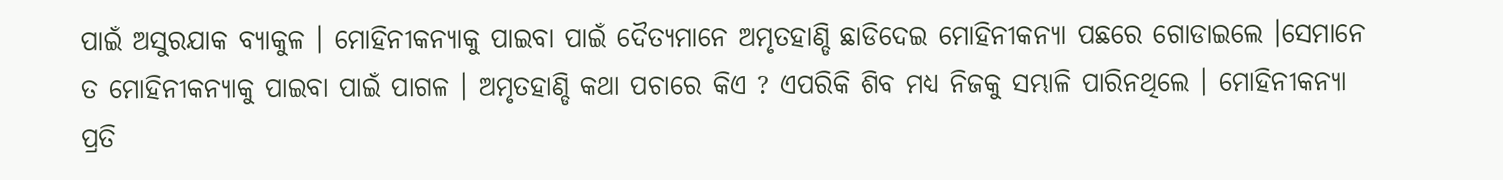ପାଇଁ ଅସୁରଯାକ ବ୍ଯାକୁଳ । ମୋହିନୀକନ୍ଯାକୁ ପାଇବା ପାଇଁ ଦୈତ୍ଯମାନେ ଅମୃତହାଣ୍ଡି ଛାଡିଦେଇ ମୋହିନୀକନ୍ଯା ପଛରେ ଗୋଡାଇଲେ ।ସେମାନେ ତ ମୋହିନୀକନ୍ଯାକୁ ପାଇବା ପାଇଁ ପାଗଳ । ଅମୃତହାଣ୍ଡି କଥା ପଚାରେ କିଏ ? ଏପରିକି ଶିବ ମଧ୍ଯ ନିଜକୁ ସମ୍ଭାଳି ପାରିନଥିଲେ । ମୋହିନୀକନ୍ଯା ପ୍ରତି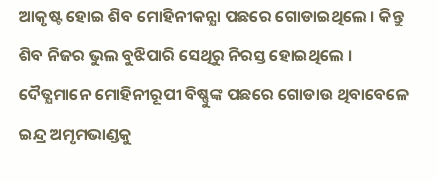ଆକୃଷ୍ଟ ହୋଇ ଶିବ ମୋହିନୀକନ୍ଯା ପଛରେ ଗୋଡାଇଥିଲେ । କିନ୍ତୁ ଶିବ ନିଜର ଭୁଲ ବୁଝିପାରି ସେଥିରୁ ନିରସ୍ତ ହୋଇଥିଲେ ।
ଦୈତ୍ଯମାନେ ମୋହିନୀରୂପୀ ବିଷ୍ଣୁଙ୍କ ପଛରେ ଗୋଡାଉ ଥିବାବେଳେ ଇନ୍ଦ୍ର ଅମୃମଭାଣ୍ଡକୁ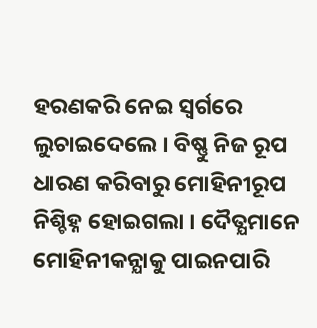ହରଣକରି ନେଇ ସ୍ବର୍ଗରେ ଲୁଚାଇଦେଲେ । ବିଷ୍ଣୁ ନିଜ ରୂପ ଧାରଣ କରିବାରୁ ମୋହିନୀରୂପ ନିଶ୍ଚିହ୍ନ ହୋଇଗଲା । ଦୈତ୍ଯମାନେ ମୋହିନୀକନ୍ଯାକୁ ପାଇନପାରି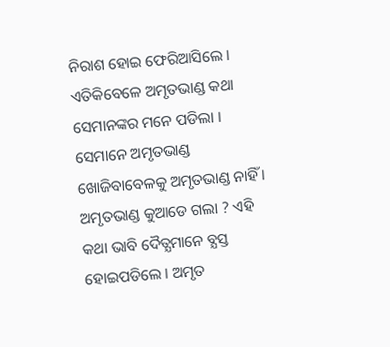ନିରାଶ ହୋଇ ଫେରିଆସିଲେ । ଏତିକିବେଳେ ଅମୃତଭାଣ୍ଡ କଥା ସେମାନଙ୍କର ମନେ ପଡିଲା । ସେମାନେ ଅମୃତଭାଣ୍ଡ ଖୋଜିବାବେଳକୁ ଅମୃତଭାଣ୍ଡ ନାହିଁ । ଅମୃତଭାଣ୍ଡ କୁଆଡେ ଗଲା ? ଏହି କଥା ଭାବି ଦୈତ୍ଯମାନେ ବ୍ଯସ୍ତ ହୋଇପଡିଲେ । ଅମୃତ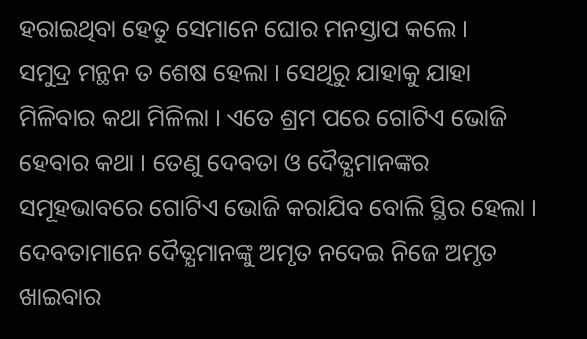ହରାଇଥିବା ହେତୁ ସେମାନେ ଘୋର ମନସ୍ତାପ କଲେ ।
ସମୁଦ୍ର ମନ୍ଥନ ତ ଶେଷ ହେଲା । ସେଥିରୁ ଯାହାକୁ ଯାହା ମିଳିବାର କଥା ମିଳିଲା । ଏତେ ଶ୍ରମ ପରେ ଗୋଟିଏ ଭୋଜି ହେବାର କଥା । ତେଣୁ ଦେବତା ଓ ଦୈତ୍ଯମାନଙ୍କର ସମୂହଭାବରେ ଗୋଟିଏ ଭୋଜି କରାଯିବ ବୋଲି ସ୍ଥିର ହେଲା । ଦେବତାମାନେ ଦୈତ୍ଯମାନଙ୍କୁ ଅମୃତ ନଦେଇ ନିଜେ ଅମୃତ ଖାଇବାର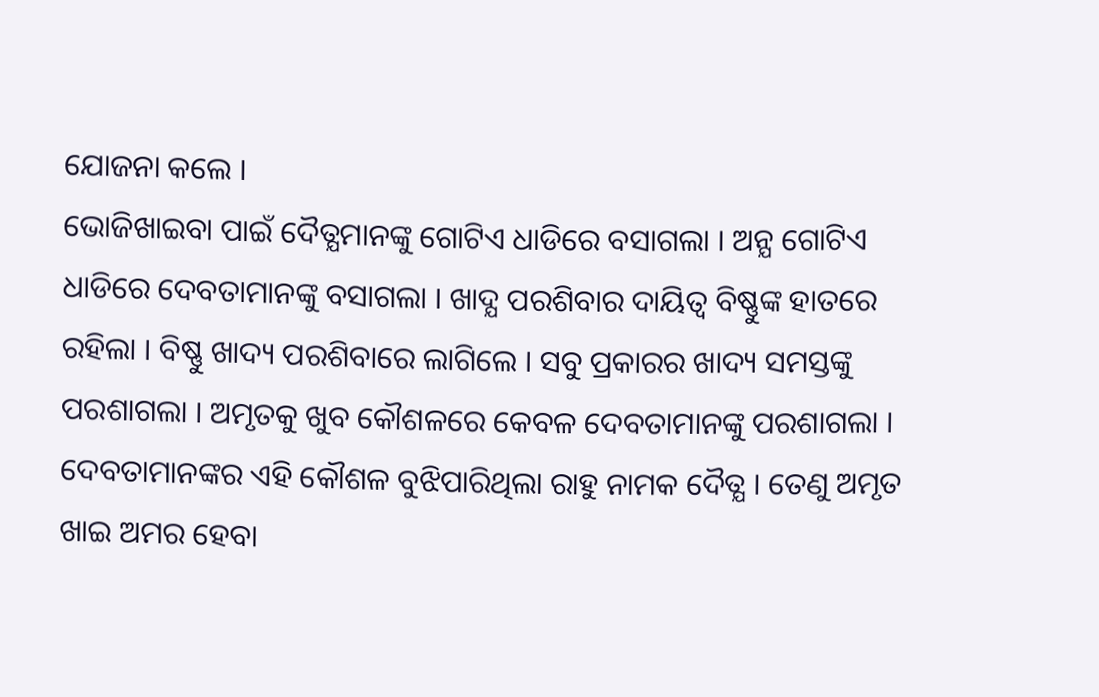ଯୋଜନା କଲେ ।
ଭୋଜିଖାଇବା ପାଇଁ ଦୈତ୍ଯମାନଙ୍କୁ ଗୋଟିଏ ଧାଡିରେ ବସାଗଲା । ଅନ୍ଯ ଗୋଟିଏ ଧାଡିରେ ଦେବତାମାନଙ୍କୁ ବସାଗଲା । ଖାଦ୍ଯ ପରଶିବାର ଦାୟିତ୍ୱ ବିଷ୍ଣୁଙ୍କ ହାତରେ ରହିଲା । ବିଷ୍ଣୁ ଖାଦ୍ୟ ପରଶିବାରେ ଲାଗିଲେ । ସବୁ ପ୍ରକାରର ଖାଦ୍ୟ ସମସ୍ତଙ୍କୁ ପରଶାଗଲା । ଅମୃତକୁ ଖୁବ କୌଶଳରେ କେବଳ ଦେବତାମାନଙ୍କୁ ପରଶାଗଲା ।
ଦେବତାମାନଙ୍କର ଏହି କୌଶଳ ବୁଝିପାରିଥିଲା ରାହୁ ନାମକ ଦୈତ୍ଯ । ତେଣୁ ଅମୃତ ଖାଇ ଅମର ହେବା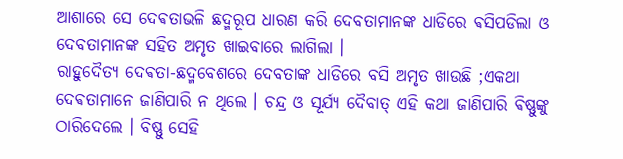ଆଶାରେ ସେ ଦେଵତାଭଳି ଛଦ୍ମରୂପ ଧାରଣ କରି ଦେବତାମାନଙ୍କ ଧାଡିରେ ଵସିପଡିଲା ଓ ଦେବତାମାନଙ୍କ ସହିତ ଅମୃତ ଖାଇବାରେ ଲାଗିଲା ।
ରାହୁଦୈତ୍ଯ ଦେଵତା-ଛଦ୍ମବେଶରେ ଦେବତାଙ୍କ ଧାଡିରେ ବସି ଅମୃତ ଖାଉଛି ;ଏକଥା ଦେଵତାମାନେ ଜାଣିପାରି ନ ଥିଲେ । ଚନ୍ଦ୍ର ଓ ସୂର୍ଯ୍ୟ ଦୈବାତ୍ ଏହି କଥା ଜାଣିପାରି ଵିଷ୍ଣୁଙ୍କୁ ଠାରିଦେଲେ । ବିଷ୍ଣୁ ସେହି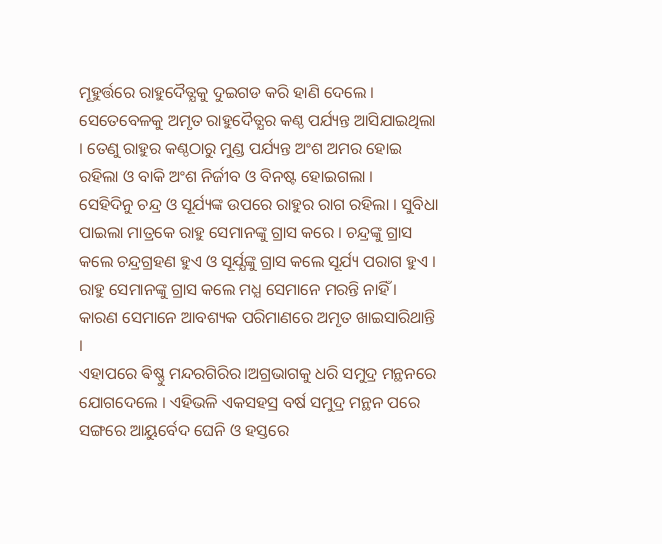ମୂହୁର୍ତ୍ତରେ ରାହୁଦୈତ୍ଯକୁ ଦୁଇଗଡ କରି ହାଣି ଦେଲେ । ସେତେବେଳକୁ ଅମୃତ ରାହୁଦୈତ୍ଯର କଣ୍ଠ ପର୍ଯ୍ୟନ୍ତ ଆସିଯାଇଥିଲା । ତେଣୁ ରାହୁର କଣ୍ଠଠାରୁ ମୁଣ୍ଡ ପର୍ଯ୍ୟନ୍ତ ଅଂଶ ଅମର ହୋଇ ରହିଲା ଓ ବାକି ଅଂଶ ନିର୍ଜୀବ ଓ ବିନଷ୍ଟ ହୋଇଗଲା ।
ସେହିଦିନୁ ଚନ୍ଦ୍ର ଓ ସୂର୍ଯ୍ୟଙ୍କ ଉପରେ ରାହୁର ରାଗ ରହିଲା । ସୁବିଧା ପାଇଲା ମାତ୍ରକେ ରାହୁ ସେମାନଙ୍କୁ ଗ୍ରାସ କରେ । ଚନ୍ଦ୍ରଙ୍କୁ ଗ୍ରାସ କଲେ ଚନ୍ଦ୍ରଗ୍ରହଣ ହୁଏ ଓ ସୂର୍ଯ୍ଯଙ୍କୁ ଗ୍ରାସ କଲେ ସୂର୍ଯ୍ୟ ପରାଗ ହୁଏ । ରାହୁ ସେମାନଙ୍କୁ ଗ୍ରାସ କଲେ ମଧ୍ଯ ସେମାନେ ମରନ୍ତି ନାହିଁ । କାରଣ ସେମାନେ ଆବଶ୍ୟକ ପରିମାଣରେ ଅମୃତ ଖାଇସାରିଥାନ୍ତି ।
ଏହାପରେ ଵିଷ୍ଣୁ ମନ୍ଦରଗିରିର।ଅଗ୍ରଭାଗକୁ ଧରି ସମୁଦ୍ର ମନ୍ଥନରେ ଯୋଗଦେଲେ । ଏହିଭଳି ଏକସହସ୍ର ବର୍ଷ ସମୁଦ୍ର ମନ୍ଥନ ପରେ ସଙ୍ଗରେ ଆୟୁର୍ବେଦ ଘେନି ଓ ହସ୍ତରେ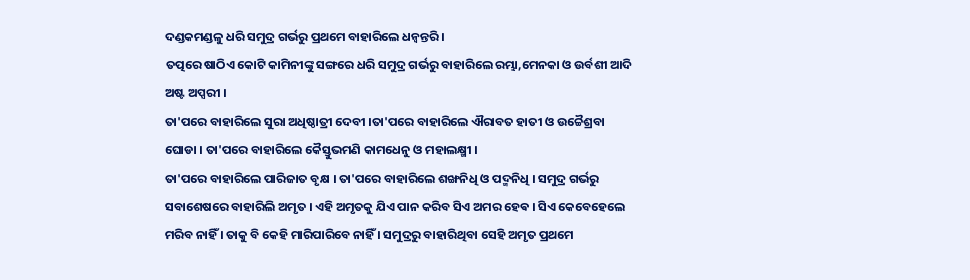ଦଣ୍ଡକମଣ୍ଡଳୁ ଧରି ସମୁଦ୍ର ଗର୍ଭରୁ ପ୍ରଥମେ ବାହାରିଲେ ଧନ୍ବନ୍ତରି ।
ତତ୍ପରେ ଷାଠିଏ କୋଟି କାମିନୀଙ୍କୁ ସଙ୍ଗରେ ଧରି ସମୁଦ୍ର ଗର୍ଭରୁ ବାହାରିଲେ ରମ୍ଭା,ମେନକା ଓ ଉର୍ବଶୀ ଆଦି ଅଷ୍ଟ ଅପ୍ସରୀ ।
ତା'ପରେ ବାହାରିଲେ ସୁରା ଅଧିଷ୍ଠାତ୍ରୀ ଦେବୀ ।ତା'ପରେ ବାହାରିଲେ ଐରାବତ ହାତୀ ଓ ଉଚ୍ଚୈଶ୍ରବା ଘୋଡା । ତା'ପରେ ବାହାରିଲେ କୈସ୍ତୁଭମଣି କାମଧେନୁ ଓ ମହାଲକ୍ଷ୍ମୀ ।
ତା'ପରେ ବାହାରିଲେ ପାରିଜାତ ବୃକ୍ଷ । ତା'ପରେ ବାହାରିଲେ ଶଙ୍ଖନିଧି ଓ ପଦ୍ମନିଧି । ସମୁଦ୍ର ଗର୍ଭରୁ ସବାଶେଷରେ ବାହାରିଲି ଅମୃତ । ଏହି ଅମୃତକୁ ଯିଏ ପାନ କରିବ ସିଏ ଅମର ହେଵ । ସିଏ କେବେହେଲେ ମରିବ ନାହିଁ । ତାକୁ ବି କେହି ମାରିପାରିବେ ନାହିଁ । ସମୁଦ୍ରରୁ ବାହାରିଥିବା ସେହି ଅମୃତ ପ୍ରଥମେ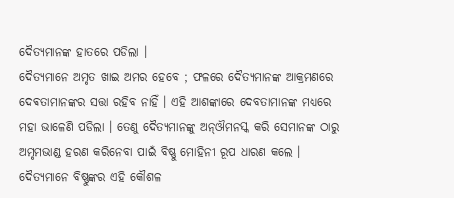ଦୈତ୍ଯମାନଙ୍କ ହାତରେ ପଡିଲା ।
ଦୈତ୍ଯମାନେ ଅମୃତ ଖାଇ ଅମର ହେବେ ; ଫଳରେ ଦୈତ୍ଯମାନଙ୍କ ଆକ୍ରମଣରେ ଦେଵତାମାନଙ୍କର ସତ୍ତା ରହିବ ନାହିଁ । ଏହି ଆଶଙ୍କାରେ ଦେବତାମାନଙ୍କ ମଧ୍ଯରେ ମହା ଭାଳେଣି ପଡିଲା । ତେଣୁ ଦୈତ୍ଯମାନଙ୍କୁ ଅନ୍ଔମନସ୍କ କରି ସେମାନଙ୍କ ଠାରୁ ଅମୃମଭାଣ୍ଡ ହରଣ କରିନେବା ପାଇଁ ବିଷ୍ଣୁ ମୋହିନୀ ରୂପ ଧାରଣ କଲେ ।
ଦୈତ୍ଯମାନେ ବିଷ୍ଣୁଙ୍କର ଏହି କୌଶଳ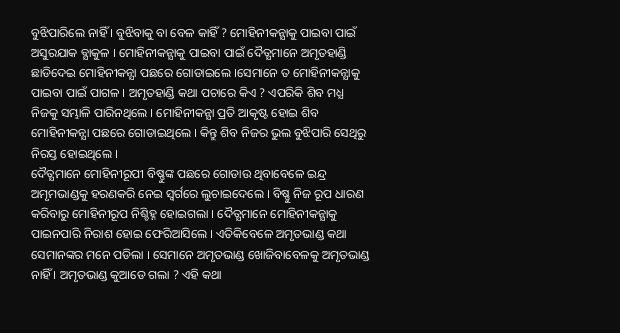ବୁଝିପାରିଲେ ନାହିଁ । ବୁଝିବାକୁ ବା ବେଳ କାହିଁ ? ମୋହିନୀକନ୍ଯାକୁ ପାଇବା ପାଇଁ ଅସୁରଯାକ ବ୍ଯାକୁଳ । ମୋହିନୀକନ୍ଯାକୁ ପାଇବା ପାଇଁ ଦୈତ୍ଯମାନେ ଅମୃତହାଣ୍ଡି ଛାଡିଦେଇ ମୋହିନୀକନ୍ଯା ପଛରେ ଗୋଡାଇଲେ ।ସେମାନେ ତ ମୋହିନୀକନ୍ଯାକୁ ପାଇବା ପାଇଁ ପାଗଳ । ଅମୃତହାଣ୍ଡି କଥା ପଚାରେ କିଏ ? ଏପରିକି ଶିବ ମଧ୍ଯ ନିଜକୁ ସମ୍ଭାଳି ପାରିନଥିଲେ । ମୋହିନୀକନ୍ଯା ପ୍ରତି ଆକୃଷ୍ଟ ହୋଇ ଶିବ ମୋହିନୀକନ୍ଯା ପଛରେ ଗୋଡାଇଥିଲେ । କିନ୍ତୁ ଶିବ ନିଜର ଭୁଲ ବୁଝିପାରି ସେଥିରୁ ନିରସ୍ତ ହୋଇଥିଲେ ।
ଦୈତ୍ଯମାନେ ମୋହିନୀରୂପୀ ବିଷ୍ଣୁଙ୍କ ପଛରେ ଗୋଡାଉ ଥିବାବେଳେ ଇନ୍ଦ୍ର ଅମୃମଭାଣ୍ଡକୁ ହରଣକରି ନେଇ ସ୍ବର୍ଗରେ ଲୁଚାଇଦେଲେ । ବିଷ୍ଣୁ ନିଜ ରୂପ ଧାରଣ କରିବାରୁ ମୋହିନୀରୂପ ନିଶ୍ଚିହ୍ନ ହୋଇଗଲା । ଦୈତ୍ଯମାନେ ମୋହିନୀକନ୍ଯାକୁ ପାଇନପାରି ନିରାଶ ହୋଇ ଫେରିଆସିଲେ । ଏତିକିବେଳେ ଅମୃତଭାଣ୍ଡ କଥା ସେମାନଙ୍କର ମନେ ପଡିଲା । ସେମାନେ ଅମୃତଭାଣ୍ଡ ଖୋଜିବାବେଳକୁ ଅମୃତଭାଣ୍ଡ ନାହିଁ । ଅମୃତଭାଣ୍ଡ କୁଆଡେ ଗଲା ? ଏହି କଥା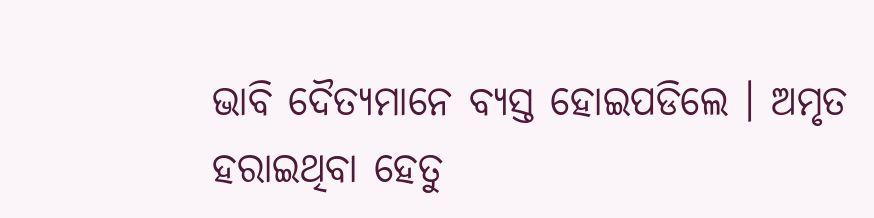ଭାବି ଦୈତ୍ଯମାନେ ବ୍ଯସ୍ତ ହୋଇପଡିଲେ । ଅମୃତ ହରାଇଥିବା ହେତୁ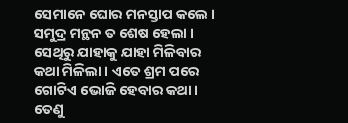ସେମାନେ ଘୋର ମନସ୍ତାପ କଲେ ।
ସମୁଦ୍ର ମନ୍ଥନ ତ ଶେଷ ହେଲା । ସେଥିରୁ ଯାହାକୁ ଯାହା ମିଳିବାର କଥା ମିଳିଲା । ଏତେ ଶ୍ରମ ପରେ ଗୋଟିଏ ଭୋଜି ହେବାର କଥା । ତେଣୁ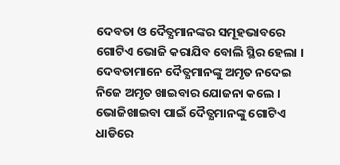ଦେବତା ଓ ଦୈତ୍ଯମାନଙ୍କର ସମୂହଭାବରେ ଗୋଟିଏ ଭୋଜି କରାଯିବ ବୋଲି ସ୍ଥିର ହେଲା । ଦେବତାମାନେ ଦୈତ୍ଯମାନଙ୍କୁ ଅମୃତ ନଦେଇ ନିଜେ ଅମୃତ ଖାଇବାର ଯୋଜନା କଲେ ।
ଭୋଜିଖାଇବା ପାଇଁ ଦୈତ୍ଯମାନଙ୍କୁ ଗୋଟିଏ ଧାଡିରେ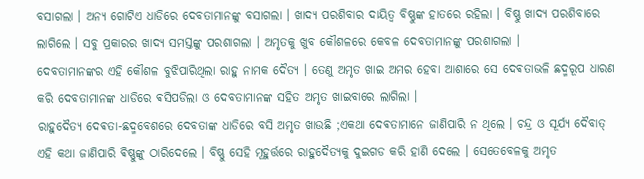ବସାଗଲା । ଅନ୍ଯ ଗୋଟିଏ ଧାଡିରେ ଦେବତାମାନଙ୍କୁ ବସାଗଲା । ଖାଦ୍ଯ ପରଶିବାର ଦାୟିତ୍ୱ ବିଷ୍ଣୁଙ୍କ ହାତରେ ରହିଲା । ବିଷ୍ଣୁ ଖାଦ୍ୟ ପରଶିବାରେ ଲାଗିଲେ । ସବୁ ପ୍ରକାରର ଖାଦ୍ୟ ସମସ୍ତଙ୍କୁ ପରଶାଗଲା । ଅମୃତକୁ ଖୁବ କୌଶଳରେ କେବଳ ଦେବତାମାନଙ୍କୁ ପରଶାଗଲା ।
ଦେବତାମାନଙ୍କର ଏହି କୌଶଳ ବୁଝିପାରିଥିଲା ରାହୁ ନାମକ ଦୈତ୍ଯ । ତେଣୁ ଅମୃତ ଖାଇ ଅମର ହେବା ଆଶାରେ ସେ ଦେଵତାଭଳି ଛଦ୍ମରୂପ ଧାରଣ କରି ଦେବତାମାନଙ୍କ ଧାଡିରେ ଵସିପଡିଲା ଓ ଦେବତାମାନଙ୍କ ସହିତ ଅମୃତ ଖାଇବାରେ ଲାଗିଲା ।
ରାହୁଦୈତ୍ଯ ଦେଵତା-ଛଦ୍ମବେଶରେ ଦେବତାଙ୍କ ଧାଡିରେ ବସି ଅମୃତ ଖାଉଛି ;ଏକଥା ଦେଵତାମାନେ ଜାଣିପାରି ନ ଥିଲେ । ଚନ୍ଦ୍ର ଓ ସୂର୍ଯ୍ୟ ଦୈବାତ୍ ଏହି କଥା ଜାଣିପାରି ଵିଷ୍ଣୁଙ୍କୁ ଠାରିଦେଲେ । ବିଷ୍ଣୁ ସେହି ମୂହୁର୍ତ୍ତରେ ରାହୁଦୈତ୍ଯକୁ ଦୁଇଗଡ କରି ହାଣି ଦେଲେ । ସେତେବେଳକୁ ଅମୃତ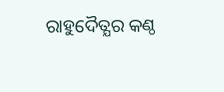ରାହୁଦୈତ୍ଯର କଣ୍ଠ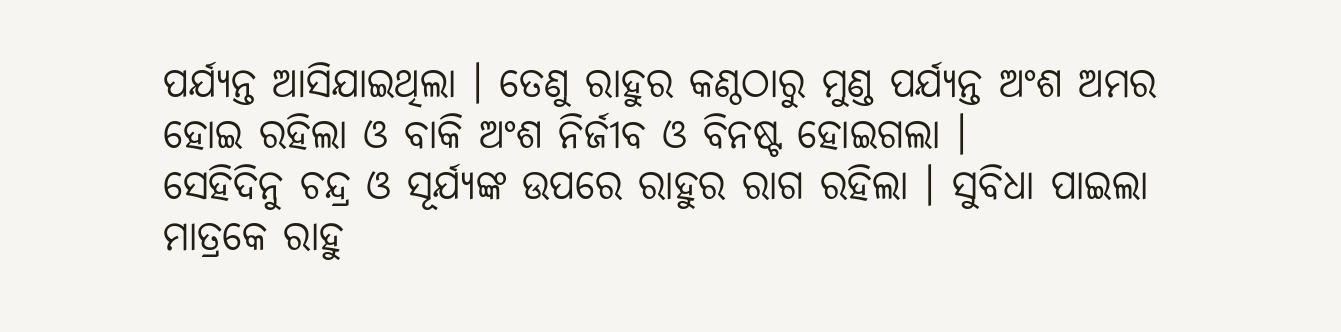ପର୍ଯ୍ୟନ୍ତ ଆସିଯାଇଥିଲା । ତେଣୁ ରାହୁର କଣ୍ଠଠାରୁ ମୁଣ୍ଡ ପର୍ଯ୍ୟନ୍ତ ଅଂଶ ଅମର ହୋଇ ରହିଲା ଓ ବାକି ଅଂଶ ନିର୍ଜୀବ ଓ ବିନଷ୍ଟ ହୋଇଗଲା ।
ସେହିଦିନୁ ଚନ୍ଦ୍ର ଓ ସୂର୍ଯ୍ୟଙ୍କ ଉପରେ ରାହୁର ରାଗ ରହିଲା । ସୁବିଧା ପାଇଲା ମାତ୍ରକେ ରାହୁ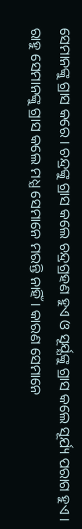ସେମାନଙ୍କୁ ଗ୍ରାସ କରେ । ଚନ୍ଦ୍ରଙ୍କୁ ଗ୍ରାସ କଲେ ଚନ୍ଦ୍ରଗ୍ରହଣ ହୁଏ ଓ ସୂର୍ଯ୍ଯଙ୍କୁ ଗ୍ରାସ କଲେ ସୂର୍ଯ୍ୟ ପରାଗ ହୁଏ । ରାହୁ ସେମାନଙ୍କୁ ଗ୍ରାସ କଲେ ମଧ୍ଯ ସେମାନେ ମରନ୍ତି ନାହିଁ । କାରଣ ସେମାନେ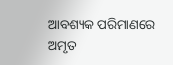ଆବଶ୍ୟକ ପରିମାଣରେ ଅମୃତ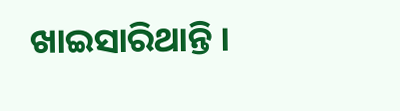ଖାଇସାରିଥାନ୍ତି ।